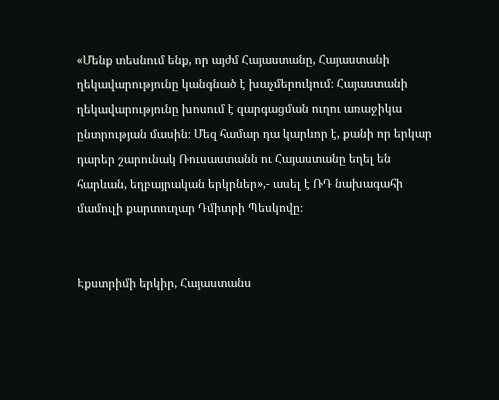«Մենք տեսնում ենք, որ այժմ Հայաստանը, Հայաստանի ղեկավարությունը կանգնած է խաչմերուկում։ Հայաստանի ղեկավարությունը խոսում է զարգացման ուղու առաջիկա ընտրության մասին։ Մեզ համար դա կարևոր է, քանի որ երկար դարեր շարունակ Ռուսաստանն ու Հայաստանը եղել են հարևան, եղբայրական երկրներ»,- ասել է ՌԴ նախագահի մամուլի քարտուղար Դմիտրի Պեսկովը։


Էքստրիմի երկիր, Հայաստանս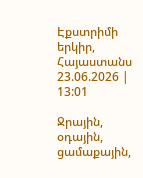Էքստրիմի երկիր, Հայաստանս
23.06.2026 | 13:01

Ջրային, օդային, ցամաքային,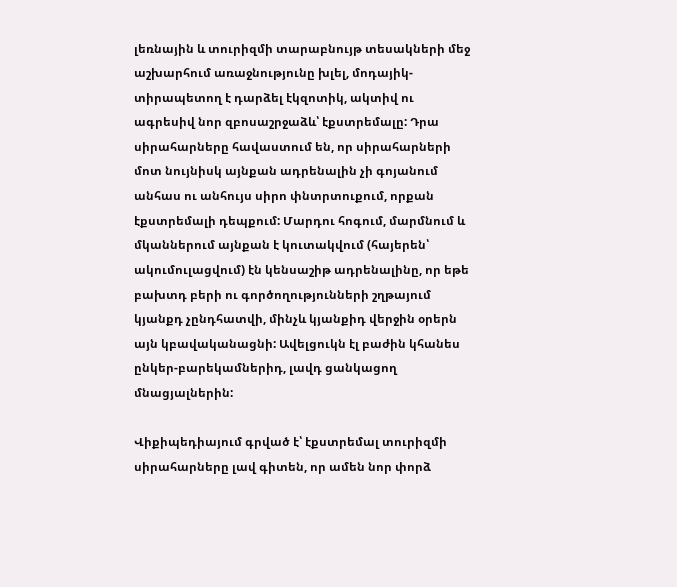լեռնային և տուրիզմի տարաբնույթ տեսակների մեջ աշխարհում առաջնությունը խլել, մոդայիկ-տիրապետող է դարձել էկզոտիկ, ակտիվ ու ագրեսիվ նոր զբոսաշրջաձև՝ էքստրեմալը: Դրա սիրահարները հավաստում են, որ սիրահարների մոտ նույնիսկ այնքան ադրենալին չի գոյանում անհաս ու անհույս սիրո փնտրտուքում, որքան էքստրեմալի դեպքում: Մարդու հոգում, մարմնում և մկաններում այնքան է կուտակվում (հայերեն՝ ակումուլացվում) էն կենսաշիթ ադրենալինը, որ եթե բախտդ բերի ու գործողությունների շղթայում կյանքդ չընդհատվի, մինչև կյանքիդ վերջին օրերն այն կբավականացնի: Ավելցուկն էլ բաժին կհանես ընկեր-բարեկամներիդ, լավդ ցանկացող մնացյալներին:

Վիքիպեդիայում գրված է՝ էքստրեմալ տուրիզմի սիրահարները լավ գիտեն, որ ամեն նոր փորձ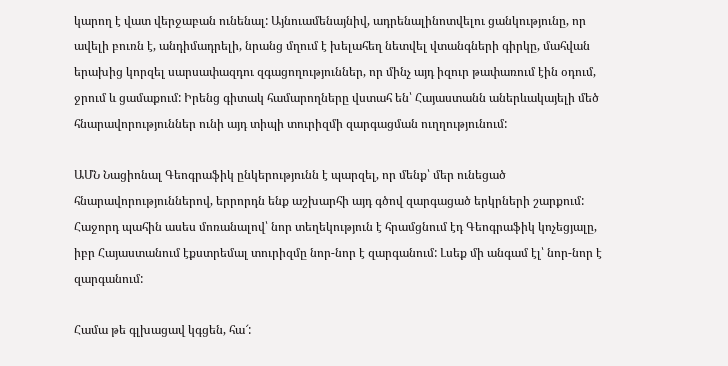կարող է վատ վերջաբան ունենալ: Այնուամենայնիվ, ադրենալինոտվելու ցանկությունը, որ ավելի բուռն է, անդիմադրելի, նրանց մղում է խելահեղ նետվել վտանգների գիրկը, մահվան երախից կորզել սարսափազդու զգացողություններ, որ մինչ այդ իզուր թափառում էին օդում, ջրում և ցամաքում: Իրենց գիտակ համարողները վստահ են՝ Հայաստանն աներևակայելի մեծ հնարավորություններ ունի այդ տիպի տուրիզմի զարգացման ուղղությունում:

ԱՄՆ Նացիոնալ Գեոգրաֆիկ ընկերությունն է պարզել, որ մենք՝ մեր ունեցած հնարավորություններով, երրորդն ենք աշխարհի այդ գծով զարգացած երկրների շարքում: Հաջորդ պահին ասես մոռանալով՝ նոր տեղեկություն է հրամցնում էդ Գեոգրաֆիկ կոչեցյալը, իբր Հայաստանում էքստրեմալ տուրիզմը նոր-նոր է զարգանում: Լսեք մի անգամ էլ՝ նոր-նոր է զարգանում:

Համա թե գլխացավ կգցեն, հա՜: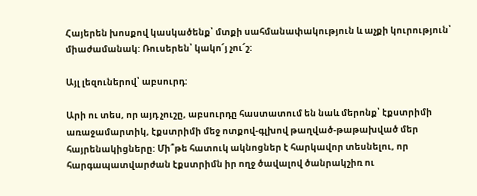Հայերեն խոսքով կասկածենք՝ մտքի սահմանափակություն և աչքի կուրություն՝ միաժամանակ: Ռուսերեն՝ կակո՜յ չու՜շ:

Այլ լեզուներով՝ աբսուրդ:

Արի ու տես, որ այդ չուշը, աբսուրդը հաստատում են նաև մերոնք՝ էքստրիմի առաջամարտիկ, էքստրիմի մեջ ոտքով-գլխով թաղված-թաթախված մեր հայրենակիցները: Մի՞թե հատուկ ակնոցներ է հարկավոր տեսնելու, որ հարգապատվարժան էքստրիմն իր ողջ ծավալով ծանրակշիռ ու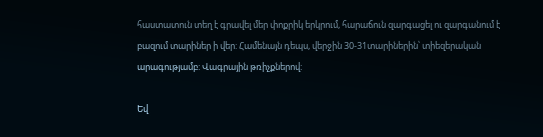հաստատուն տեղ է գրավել մեր փոքրիկ երկրում, հարաճուն զարգացել ու զարգանում է բազում տարիներ ի վեր: Համենայն դեպս, վերջին 30-31տարիներին՝ տիեզերական արագությամբ: Վագրային թռիչքներով:

Եվ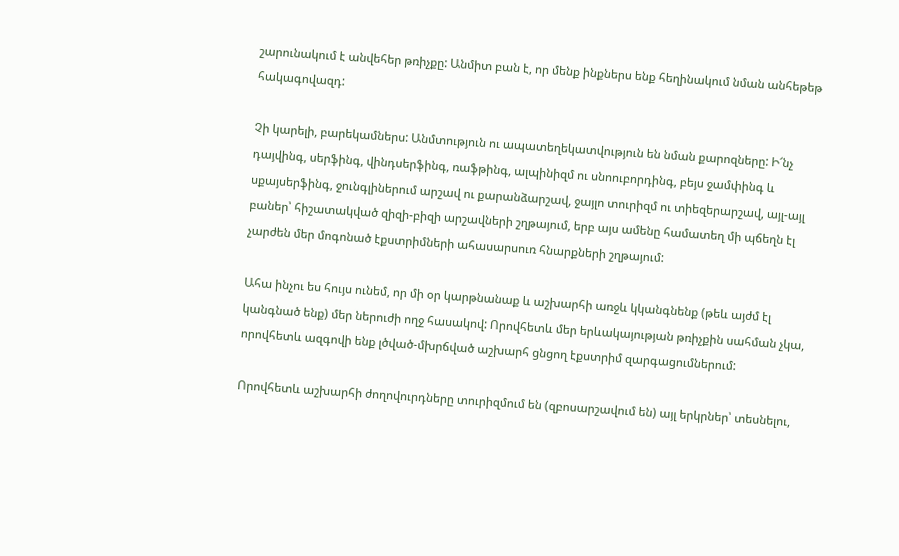շարունակում է անվեհեր թռիչքը: Անմիտ բան է, որ մենք ինքներս ենք հեղինակում նման անհեթեթ հակագովազդ:

Չի կարելի, բարեկամներս: Անմտություն ու ապատեղեկատվություն են նման քարոզները: Ի՜նչ դայվինգ, սերֆինգ, վինդսերֆինգ, ռաֆթինգ, ալպինիզմ ու սնոուբորդինգ, բեյս ջամփինգ և սքայսերֆինգ, ջունգլիներում արշավ ու քարանձարշավ, ջայլո տուրիզմ ու տիեզերարշավ, այլ-այլ բաներ՝ հիշատակված զիզի-բիզի արշավների շղթայում, երբ այս ամենը համատեղ մի պճեղն էլ չարժեն մեր մոգոնած էքստրիմների ահասարսուռ հնարքների շղթայում:

Ահա ինչու ես հույս ունեմ, որ մի օր կարթնանաք և աշխարհի առջև կկանգնենք (թեև այժմ էլ կանգնած ենք) մեր ներուժի ողջ հասակով: Որովհետև մեր երևակայության թռիչքին սահման չկա, որովհետև ազգովի ենք լծված-մխրճված աշխարհ ցնցող էքստրիմ զարգացումներում:

Որովհետև աշխարհի ժողովուրդները տուրիզմում են (զբոսարշավում են) այլ երկրներ՝ տեսնելու,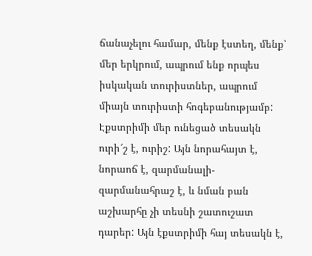ճանաչելու համար, մենք էստեղ, մենք՝ մեր երկրում, ապրում ենք որպես իսկական տուրիստներ, ապրում միայն տուրիստի հոգեբանությամբ: Էքստրիմի մեր ունեցած տեսակն ուրի՜շ է, ուրիշ: Այն նորահայտ է, նորաոճ է, զարմանալի-զարմանահրաշ է, և նման բան աշխարհը չի տեսնի շատուշատ դարեր: Այն էքստրիմի հայ տեսակն է,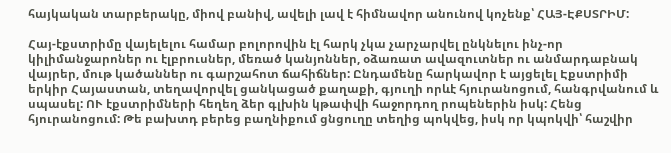հայկական տարբերակը, միով բանիվ, ավելի լավ է հիմնավոր անունով կոչենք՝ ՀԱՅ-ԷՔՍՏՐԻՄ:

Հայ-էքստրիմը վայելելու համար բոլորովին էլ հարկ չկա չարչարվել ընկնելու ինչ-որ կիլիմանջարոներ ու էլբրուսներ, մեռած կանյոններ, օձառատ ավազուտներ ու անմարդաբնակ վայրեր, մութ կածաններ ու գարշահոտ ճահիճներ: Ընդամենը հարկավոր է այցելել Էքստրիմի երկիր Հայաստան, տեղավորվել ցանկացած քաղաքի, գյուղի որևէ հյուրանոցում, հանգրվանում և սպասել: ՈՒ էքստրիմների հեղեղ ձեր գլխին կթափվի հաջորդող րոպեներին իսկ: Հենց հյուրանոցում: Թե բախտդ բերեց բաղնիքում ցնցուղը տեղից պոկվեց, իսկ որ կպոկվի՝ հաշվիր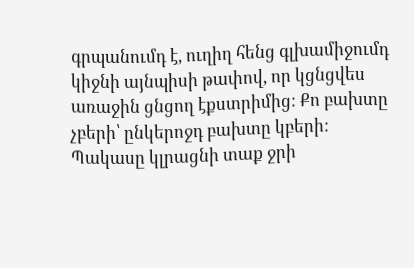գրպանումդ է, ուղիղ հենց գլխամիջումդ կիջնի այնպիսի թափով, որ կցնցվես առաջին ցնցող էքստրիմից: Քո բախտը չբերի՝ ընկերոջդ բախտը կբերի: Պակասը կլրացնի տաք ջրի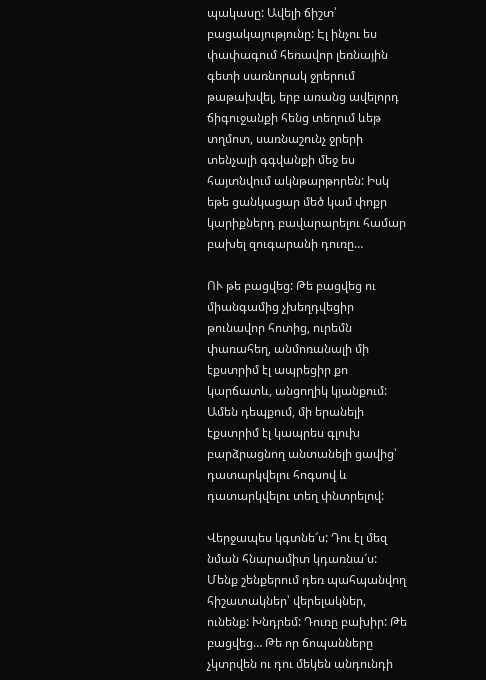պակասը: Ավելի ճիշտ՝ բացակայությունը: Էլ ինչու ես փափագում հեռավոր լեռնային գետի սառնորակ ջրերում թաթախվել, երբ առանց ավելորդ ճիգուջանքի հենց տեղում ևեթ տղմոտ, սառնաշունչ ջրերի տենչալի գգվանքի մեջ ես հայտնվում ակնթարթորեն: Իսկ եթե ցանկացար մեծ կամ փոքր կարիքներդ բավարարելու համար բախել զուգարանի դուռը…

ՈՒ թե բացվեց: Թե բացվեց ու միանգամից չխեղդվեցիր թունավոր հոտից, ուրեմն փառահեղ, անմոռանալի մի էքստրիմ էլ ապրեցիր քո կարճատև, անցողիկ կյանքում: Ամեն դեպքում, մի երանելի էքստրիմ էլ կապրես գլուխ բարձրացնող անտանելի ցավից՝ դատարկվելու հոգսով և դատարկվելու տեղ փնտրելով:

Վերջապես կգտնե՜ս: Դու էլ մեզ նման հնարամիտ կդառնա՜ս: Մենք շենքերում դեռ պահպանվող հիշատակներ՝ վերելակներ, ունենք: Խնդրեմ: Դուռը բախիր: Թե բացվեց… Թե որ ճոպանները չկտրվեն ու դու մեկեն անդունդի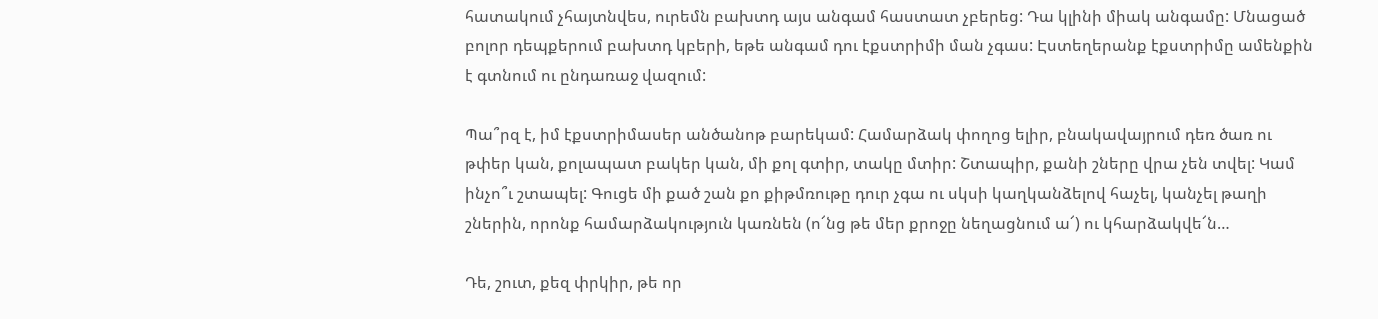հատակում չհայտնվես, ուրեմն բախտդ այս անգամ հաստատ չբերեց: Դա կլինի միակ անգամը: Մնացած բոլոր դեպքերում բախտդ կբերի, եթե անգամ դու էքստրիմի ման չգաս: Էստեղերանք էքստրիմը ամենքին է գտնում ու ընդառաջ վազում:

Պա՞րզ է, իմ էքստրիմասեր անծանոթ բարեկամ: Համարձակ փողոց ելիր, բնակավայրում դեռ ծառ ու թփեր կան, քոլապատ բակեր կան, մի քոլ գտիր, տակը մտիր: Շտապիր, քանի շները վրա չեն տվել: Կամ ինչո՞ւ շտապել: Գուցե մի քած շան քո քիթմռութը դուր չգա ու սկսի կաղկանձելով հաչել, կանչել թաղի շներին, որոնք համարձակություն կառնեն (ո՜նց թե մեր քրոջը նեղացնում ա՜) ու կհարձակվե՜ն…

Դե, շուտ, քեզ փրկիր, թե որ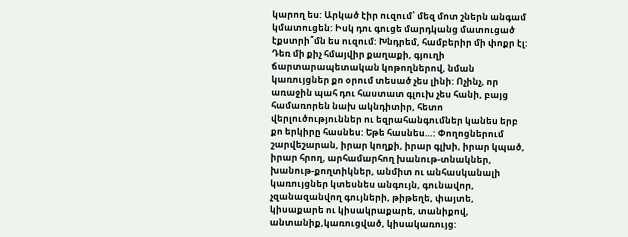կարող ես: Արկած էիր ուզում՝ մեզ մոտ շներն անգամ կմատուցեն: Իսկ դու գուցե մարդկանց մատուցած էքստրի՞մն ես ուզում: Խնդրեմ, համբերիր մի փոքր էլ: Դեռ մի քիչ հմայվիր քաղաքի, գյուղի ճարտարապետական կոթողներով, նման կառույցներ քո օրում տեսած չես լինի: Ոչինչ, որ առաջին պահ դու հաստատ գլուխ չես հանի, բայց համառորեն նախ ակնդիտիր, հետո վերլուծություններ ու եզրահանգումներ կանես երբ քո երկիրը հասնես: Եթե հասնես…: Փողոցներում շարվեշարան, իրար կողքի, իրար գլխի, իրար կպած, իրար հրող, արհամարհող խանութ-տնակներ, խանութ-քողտիկներ, անմիտ ու անհասկանալի կառույցներ կտեսնես անգույն, գունավոր, չզանազանվող գույների, թիթեղե, փայտե, կիսաքարե ու կիսակրաքարե, տանիքով, անտանիք,կառուցված, կիսակառույց: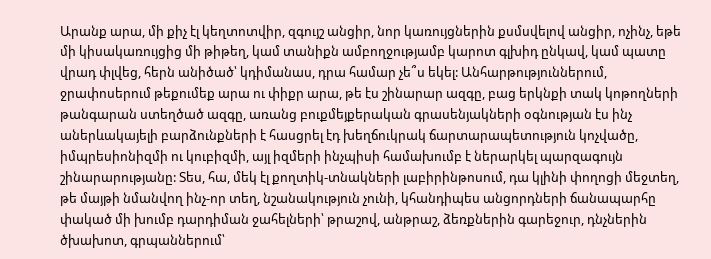Արանք արա, մի քիչ էլ կեղտոտվիր, զգույշ անցիր, նոր կառույցներին քսմսվելով անցիր, ոչինչ, եթե մի կիսակառույցից մի թիթեղ, կամ տանիքն ամբողջությամբ կարոտ գլխիդ ընկավ, կամ պատը վրադ փլվեց, հերն անիծած՝ կդիմանաս, դրա համար չե՞ս եկել: Անհարթություններում, ջրափոսերում թեքումեք արա ու փիքր արա, թե էս շինարար ազգը, բաց երկնքի տակ կոթողների թանգարան ստեղծած ազգը, առանց բուքմեյքերական գրասենյակների օգնության էս ինչ աներևակայելի բարձունքների է հասցրել էդ խեղճուկրակ ճարտարապետություն կոչվածը, իմպրեսիոնիզմի ու կուբիզմի, այլ իզմերի ինչպիսի համախումբ է ներարկել պարզագույն շինարարությանը: Տես, հա, մեկ էլ քողտիկ-տնակների լաբիրինթոսում, դա կլինի փողոցի մեջտեղ, թե մայթի նմանվող ինչ-որ տեղ, նշանակություն չունի, կհանդիպես անցորդների ճանապարհը փակած մի խումբ դարդիման ջահելների՝ թրաշով, անթրաշ, ձեռքներին գարեջուր, դնչներին ծխախոտ, գրպաններում՝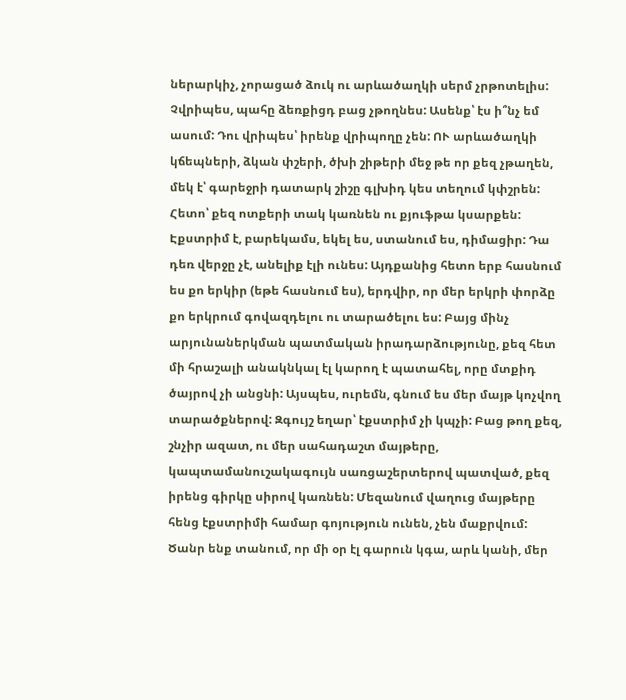ներարկիչ, չորացած ձուկ ու արևածաղկի սերմ չրթոտելիս: Չվրիպես, պահը ձեռքիցդ բաց չթողնես: Ասենք՝ էս ի՞նչ եմ ասում: Դու վրիպես՝ իրենք վրիպողը չեն: ՈՒ արևածաղկի կճեպների, ձկան փշերի, ծխի շիթերի մեջ թե որ քեզ չթաղեն, մեկ է՝ գարեջրի դատարկ շիշը գլխիդ կես տեղում կփշրեն: Հետո՝ քեզ ոտքերի տակ կառնեն ու քյուֆթա կսարքեն: Էքստրիմ է, բարեկամս, եկել ես, ստանում ես, դիմացիր: Դա դեռ վերջը չէ, անելիք էլի ունես: Այդքանից հետո երբ հասնում ես քո երկիր (եթե հասնում ես), երդվիր, որ մեր երկրի փորձը քո երկրում գովազդելու ու տարածելու ես: Բայց մինչ արյունաներկման պատմական իրադարձությունը, քեզ հետ մի հրաշալի անակնկալ էլ կարող է պատահել, որը մտքիդ ծայրով չի անցնի: Այսպես, ուրեմն, գնում ես մեր մայթ կոչվող տարածքներով: Զգույշ եղար՝ էքստրիմ չի կպչի: Բաց թող քեզ, շնչիր ազատ, ու մեր սահադաշտ մայթերը, կապտամանուշակագույն սառցաշերտերով պատված, քեզ իրենց գիրկը սիրով կառնեն: Մեզանում վաղուց մայթերը հենց էքստրիմի համար գոյություն ունեն, չեն մաքրվում: Ծանր ենք տանում, որ մի օր էլ գարուն կգա, արև կանի, մեր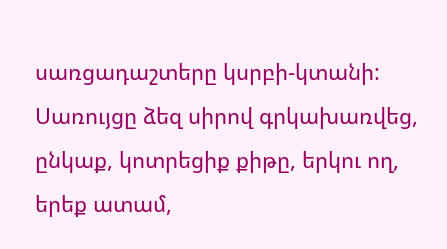սառցադաշտերը կսրբի-կտանի: Սառույցը ձեզ սիրով գրկախառվեց, ընկաք, կոտրեցիք քիթը, երկու ող, երեք ատամ,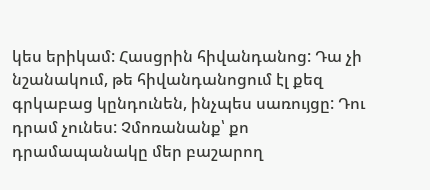կես երիկամ: Հասցրին հիվանդանոց: Դա չի նշանակում, թե հիվանդանոցում էլ քեզ գրկաբաց կընդունեն, ինչպես սառույցը: Դու դրամ չունես: Չմոռանանք՝ քո դրամապանակը մեր բաշարող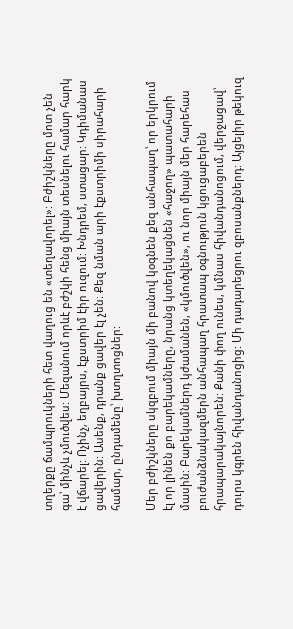տղերքը ճամպրուկների հետ վաղուց են «տեղավորել»: Բժիշկները մոտ չեն գա՝ մինչև չմուծվես: Մեզանում որևէ բժշկի հենց միայն տեսնելու համար հարկ է վճարել: Ոչինչ, եղբայրս, էքստրիմ էիր ուզում: Խնդրեմ, ստացար: Կդիմանաս ցավերին: Ասենք, դրանք ցավեր էլ չեն։ Քեզ նման արի էքստրիմի սիրահարի համար, ընդամենը՝ խտղտոցներ:

Մեր բժիշկները սկզբում միայն մի բանով կօգնեն քեզ անհապաղ՝ որ երկրում էլ որ լինեն քո բարեկամները, նրանց կտեղեկացնեն «հաջող» պատահարի մասին: Բարեկամներդ կժամանեն, «կմուծվեն», ու նոր միայն մեր հարեհաս բուժանձնակազմերն անհապաղ հրատապ օգնություն կցուցաբերեն հրապարակայնորեն: Քանի փող ունես, կմնաս հիվանդանոցում, վերջացավ՝ դուրս կգրեն հիվանդանոցից: Մի դադարեցրու զբոսանքներդ: Այցելիր թեկուզ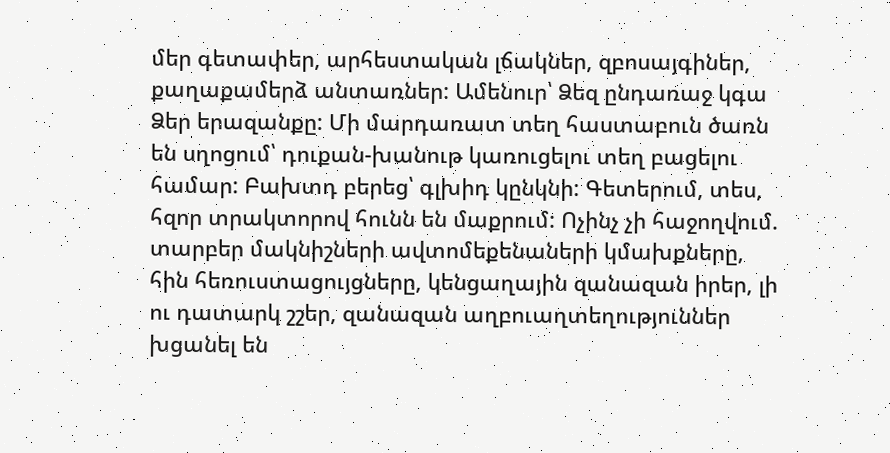մեր գետափեր, արհեստական լճակներ, զբոսայգիներ, քաղաքամերձ անտառներ: Ամենուր՝ Ձեզ ընդառաջ կգա Ձեր երազանքը: Մի մարդառատ տեղ հաստաբուն ծառն են սղոցում՝ դուքան-խանութ կառուցելու տեղ բացելու համար: Բախտդ բերեց՝ գլխիդ կընկնի: Գետերում, տես, հզոր տրակտորով հունն են մաքրում: Ոչինչ չի հաջողվում. տարբեր մակնիշների ավտոմեքենաների կմախքները, հին հեռուստացույցները, կենցաղային զանազան իրեր, լի ու դատարկ շշեր, զանազան աղբուաղտեղություններ խցանել են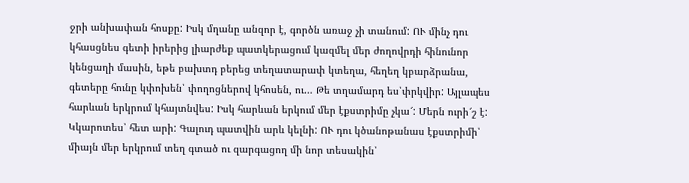ջրի անխափան հոսքը: Իսկ մղանը անզոր է, գործն առաջ չի տանում: ՈՒ մինչ դու կհասցնես գետի իրերից լիարժեք պատկերացում կազմել մեր ժողովրդի հինունոր կենցաղի մասին, եթե բախտդ բերեց տեղատարափ կտեղա, հեղեղ կբարձրանա, գետերը հունը կփոխեն՝ փողոցներով կհոսեն, ու… Թե տղամարդ ես՝փրկվիր: Այլապես հարևան երկրում կհայտնվես: Իսկ հարևան երկում մեր էքստրիմը չկա՜: Մերն ուրի՜շ է: Կկարոտես՝ հետ արի: Գալուդ պատվին արև կելնի: ՈՒ դու կծանոթանաս էքստրիմի՝ միայն մեր երկրում տեղ գտած ու զարգացող մի նոր տեսակին՝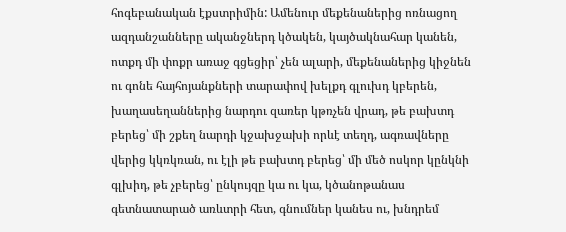հոգեբանական էքստրիմին: Ամենուր մեքենաներից ոռնացող ազդանշանները ականջներդ կծակեն, կայծակնահար կանեն, ոտքդ մի փոքր առաջ գցեցիր՝ չեն ալարի, մեքենաներից կիջնեն ու գոնե հայհոյանքների տարափով խելքդ գլուխդ կբերեն, խաղասեղաններից նարդու զառեր կթռչեն վրադ, թե բախտդ բերեց՝ մի շքեղ նարդի կջախջախի որևէ տեղդ, ագռավները վերից կկռկռան, ու էլի թե բախտդ բերեց՝ մի մեծ ոսկոր կընկնի գլխիդ, թե չբերեց՝ ընկույզը կա ու կա, կծանոթանաս գետնատարած առևտրի հետ, գնումներ կանես ու, խնդրեմ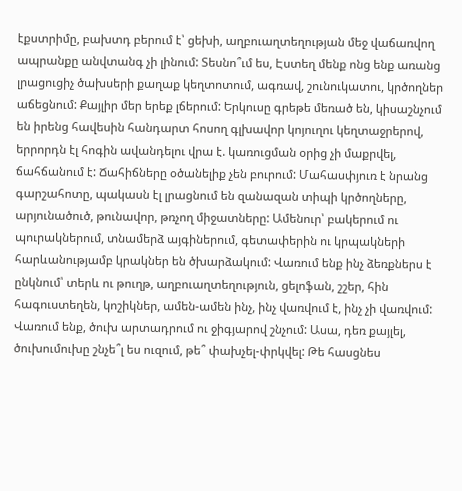էքստրիմը, բախտդ բերում է՝ ցեխի, աղբուաղտեղության մեջ վաճառվող ապրանքը անվտանգ չի լինում: Տեսնո՞ւմ ես, Էստեղ մենք ոնց ենք առանց լրացուցիչ ծախսերի քաղաք կեղտոտում, ագռավ, շունուկատու, կրծողներ աճեցնում: Քայլիր մեր երեք լճերում: Երկուսը գրեթե մեռած են, կիսաշնչում են իրենց հավեսին հանդարտ հոսող գլխավոր կոյուղու կեղտաջրերով, երրորդն էլ հոգին ավանդելու վրա է. կառուցման օրից չի մաքրվել, ճահճանում է: Ճահիճները օծանելիք չեն բուրում: Մահասփյուռ է նրանց գարշահոտը, պակասն էլ լրացնում են զանազան տիպի կրծողները, արյունածուծ, թունավոր, թռչող միջատները: Ամենուր՝ բակերում ու պուրակներում, տնամերձ այգիներում, գետափերին ու կրպակների հարևանությամբ կրակներ են ծխարձակում: Վառում ենք ինչ ձեռքներս է ընկնում՝ տերև ու թուղթ, աղբուաղտեղություն, ցելոֆան, շշեր, հին հագուստեղեն, կոշիկներ, ամեն-ամեն ինչ, ինչ վառվում է, ինչ չի վառվում: Վառում ենք, ծուխ արտադրում ու ջիգյարով շնչում: Ասա, դեռ քայլել, ծուխումուխը շնչե՞լ ես ուզում, թե՞ փախչել-փրկվել: Թե հասցնես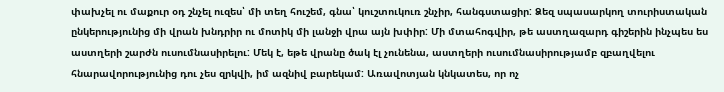փախչել ու մաքուր օդ շնչել ուզես՝ մի տեղ հուշեմ, գնա՝ կուշտուկուռ շնչիր, հանգստացիր: Ձեզ սպասարկող տուրիստական ընկերությունից մի վրան խնդրիր ու մոտիկ մի լանջի վրա այն խփիր: Մի մտահոգվիր, թե աստղազարդ գիշերին ինչպես ես աստղերի շարժն ուսումնասիրելու: Մեկ է, եթե վրանը ծակ էլ չունենա, աստղերի ուսումնասիրությամբ զբաղվելու հնարավորությունից դու չես զրկվի, իմ ազնիվ բարեկամ: Առավոտյան կնկատես, որ ոչ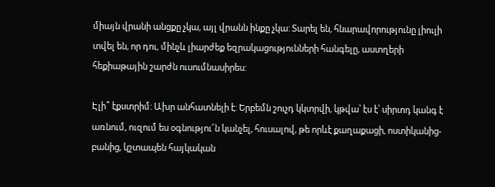միայն վրանի անցքը չկա, այլ վրանն ինքը չկա: Տարել են, հնարավորությունը լիուլի տվել են, որ դու, մինչև լիարժեք եզրակացությունների հանգելը, աստղերի հեքիաթային շարժն ուսումնասիրես:

Էլի՞ էքստրիմ: Ախր անհատնելի է: Երբեմն շուչդ կկտրվի, կթվա՝ էս է՝ սիրտդ կանգ է առնում, ուզում ես օգնությու՜ն կանչել, հուսալով, թե որևէ քաղաքացի, ոստիկանից-բանից, կշտապեն հայկական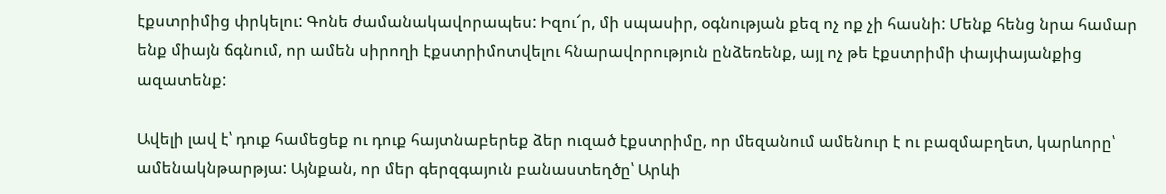էքստրիմից փրկելու: Գոնե ժամանակավորապես: Իզու՜ր, մի սպասիր, օգնության քեզ ոչ ոք չի հասնի: Մենք հենց նրա համար ենք միայն ճգնում, որ ամեն սիրողի էքստրիմոտվելու հնարավորություն ընձեռենք, այլ ոչ թե էքստրիմի փայփայանքից ազատենք:

Ավելի լավ է՝ դուք համեցեք ու դուք հայտնաբերեք ձեր ուզած էքստրիմը, որ մեզանում ամենուր է ու բազմաբղետ, կարևորը՝ ամենակնթարթյա: Այնքան, որ մեր գերզգայուն բանաստեղծը՝ Արևի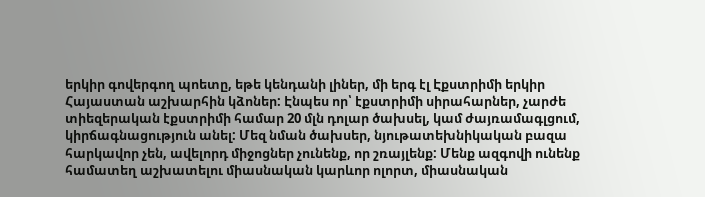երկիր գովերգող պոետը, եթե կենդանի լիներ, մի երգ էլ Էքստրիմի երկիր Հայաստան աշխարհին կձոներ: Էնպես որ՝ էքստրիմի սիրահարներ, չարժե տիեզերական էքստրիմի համար 20 մլն դոլար ծախսել, կամ ժայռամագլցում, կիրճագնացություն անել: Մեզ նման ծախսեր, նյութատեխնիկական բազա հարկավոր չեն, ավելորդ միջոցներ չունենք, որ շռայլենք: Մենք ազգովի ունենք համատեղ աշխատելու միասնական կարևոր ոլորտ, միասնական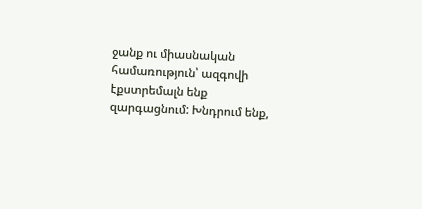ջանք ու միասնական համառություն՝ ազգովի էքստրեմալն ենք զարգացնում: Խնդրում ենք,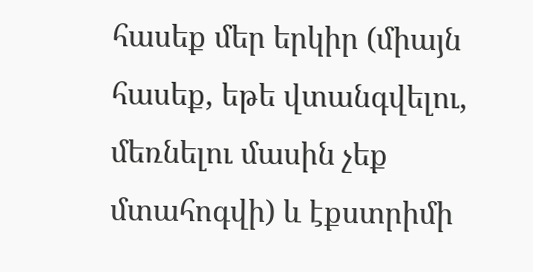հասեք մեր երկիր (միայն հասեք, եթե վտանգվելու, մեռնելու մասին չեք մտահոգվի) և էքստրիմի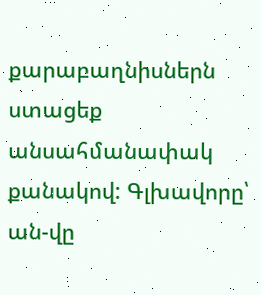քարաբաղնիսներն ստացեք անսահմանափակ քանակով: Գլխավորը՝ ան-վը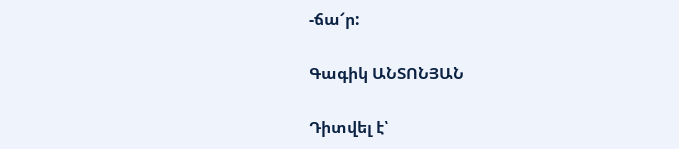-ճա՜ր:

Գագիկ ԱՆՏՈՆՅԱՆ

Դիտվել է՝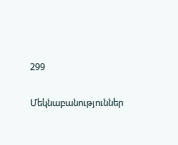299

Մեկնաբանություններ